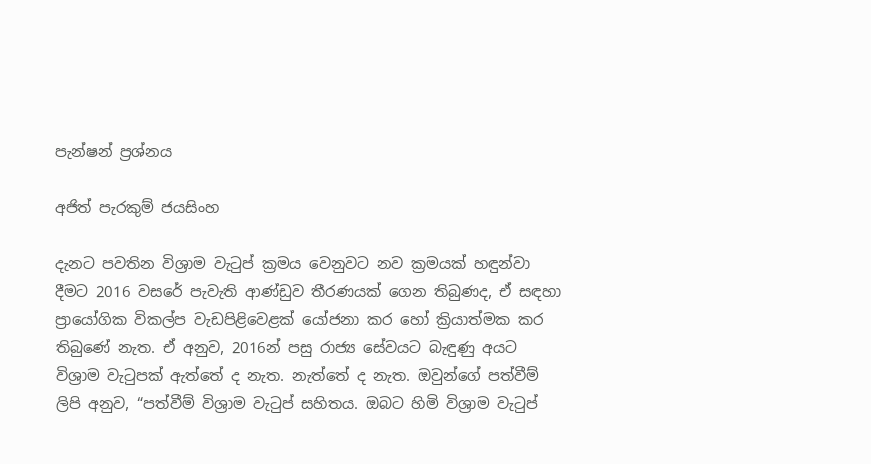පැන්ෂන් ප්‍රශ්නය

අජිත් පැරකුම් ජයසිංහ

දැනට පවතින විශ්‍රාම වැටුප් ක්‍රමය වෙනුවට නව ක්‍රමයක් හඳුන්වා දීමට 2016 වසරේ පැවැති ආණ්ඩුව තීරණයක් ගෙන තිබුණද, ඒ සඳහා ප්‍රායෝගික විකල්ප වැඩපිළිවෙළක් යෝජනා කර හෝ ක්‍රියාත්මක කර තිබුණේ නැත. ඒ අනුව, 2016න් පසු රාජ්‍ය සේවයට බැඳුණු අයට විශ්‍රාම වැටුපක් ඇත්තේ ද නැත. නැත්තේ ද නැත. ඔවුන්ගේ පත්වීම් ලිපි අනුව, “පත්වීම් විශ්‍රාම වැටුප් සහිතය. ඔබට හිමි විශ්‍රාම වැටුප්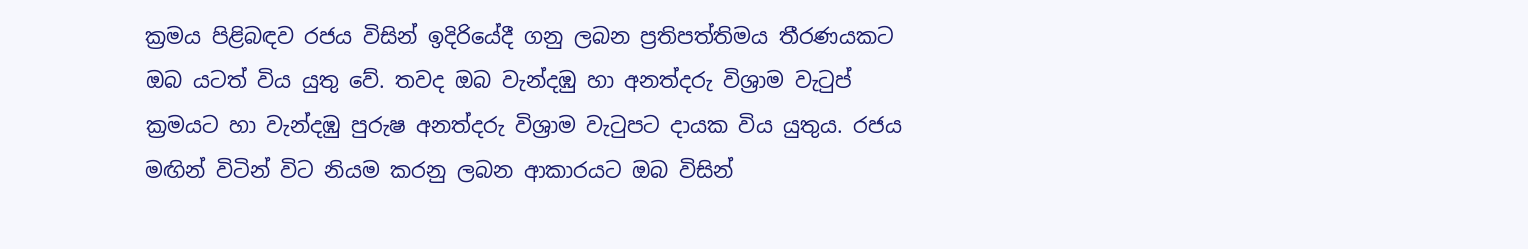ක්‍රමය පිළිබඳව රජය විසින් ඉදිරියේදී ගනු ලබන ප්‍රතිපත්තිමය තීරණයකට ඔබ යටත් විය යුතු වේ. තවද ඔබ වැන්දඹු හා අනත්දරු විශ්‍රාම වැටුප් ක්‍රමයට හා වැන්දඹු පුරුෂ අනත්දරු විශ්‍රාම වැටුපට දායක විය යුතුය. රජය මඟින් විටින් විට නියම කරනු ලබන ආකාරයට ඔබ විසින්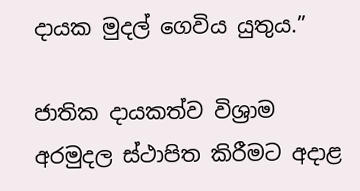දායක මුදල් ගෙවිය යුතුය.”

ජාතික දායකත්ව විශ්‍රාම අරමුදල ස්ථාපිත කිරීමට අදාළ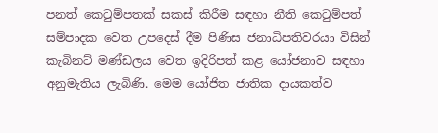පනත් කෙටුම්පතක් සකස් කිරීම සඳහා නීති කෙටුම්පත් සම්පාදක වෙත උපදෙස් දීම පිණිස ජනාධිපතිවරයා විසින් කැබිනට් මණ්ඩලය වෙත ඉදිරිපත් කළ යෝජනාව සඳහා අනුමැතිය ලැබිණි. මෙම යෝජිත ජාතික දායකත්ව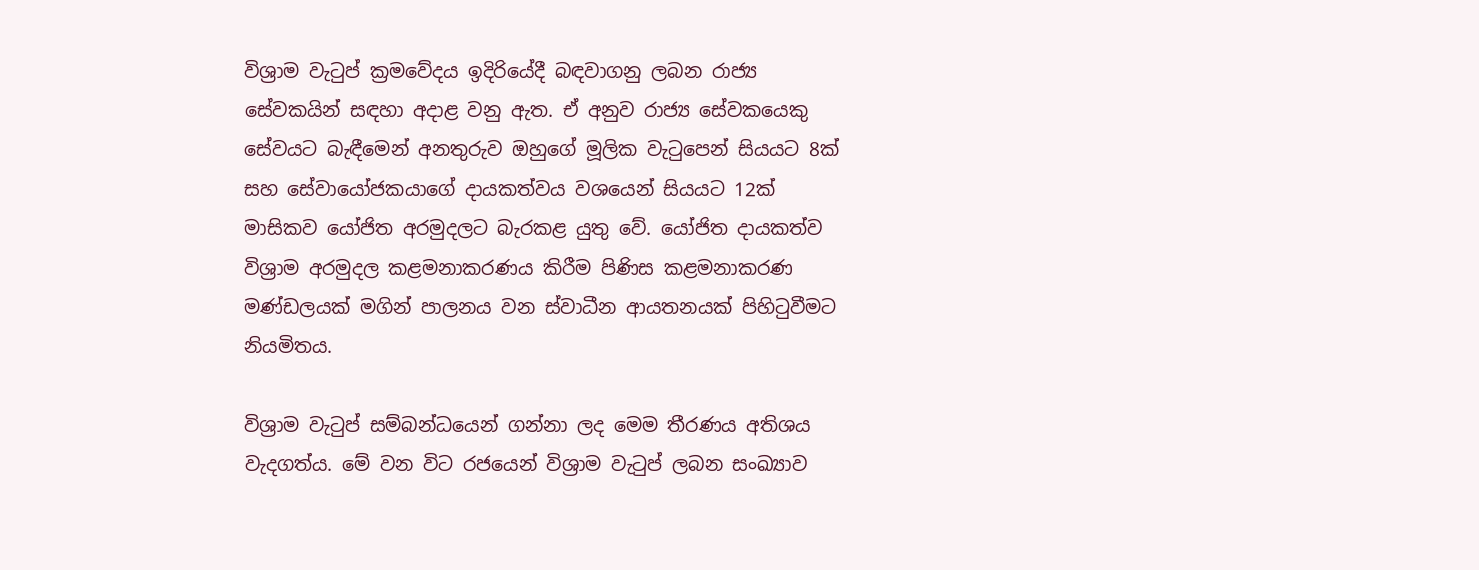විශ්‍රාම වැටුප් ක්‍රමවේදය ඉදිරියේදී බඳවාගනු ලබන රාජ්‍ය සේවකයින් සඳහා අදාළ වනු ඇත. ඒ අනුව රාජ්‍ය සේවකයෙකු සේවයට බැඳීමෙන් අනතුරුව ඔහුගේ මූලික වැටුපෙන් සියයට 8ක් සහ සේවායෝජකයාගේ දායකත්වය වශයෙන් සියයට 12ක් මාසිකව යෝජිත අරමුදලට බැරකළ යුතු වේ. යෝජිත දායකත්ව විශ්‍රාම අරමුදල කළමනාකරණය කිරීම පිණිස කළමනාකරණ මණ්ඩලයක් මගින් පාලනය වන ස්වාධීන ආයතනයක් පිහිටුවීමට නියමිතය.

විශ්‍රාම වැටුප් සම්බන්ධයෙන් ගන්නා ලද මෙම තීරණය අතිශය වැදගත්ය. මේ වන විට රජයෙන් විශ්‍රාම වැටුප් ලබන සංඛ්‍යාව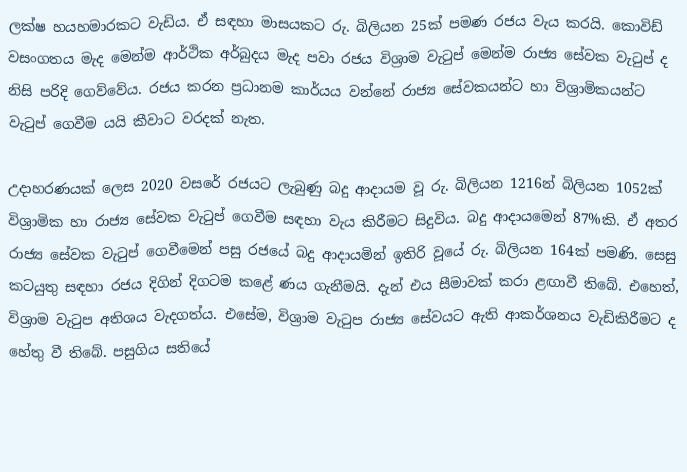ලක්ෂ හයහමාරකට වැඩිය. ඒ සඳහා මාසයකට රු. බිලියන 25ක් පමණ රජය වැය කරයි. කොවිඩ් වසංගතය මැද මෙන්ම ආර්ථික අර්බුදය මැද පවා රජය විශ්‍රාම වැටුප් මෙන්ම රාජ්‍ය සේවක වැටුප් ද නිසි පරිදි ගෙව්වේය. රජය කරන ප්‍රධානම කාර්යය වන්නේ රාජ්‍ය සේවකයන්ට හා විශ්‍රාමිකයන්ට වැටුප් ගෙවීම යයි කීවාට වරදක් නැත.

උදාහරණයක් ‍ලෙස 2020 වසරේ රජයට ලැබුණු බදු ආදායම වූ රු. බිලියන 1216න් බිලියන 1052ක් විශ්‍රාමික හා රාජ්‍ය සේවක වැටුප් ගෙවීම සඳහා වැය කිරීමට සිදුවිය. බදු ආදායමෙන් 87%කි. ඒ අතර රාජ්‍ය සේවක වැටුප් ගෙවීමෙන් පසු රජයේ බදු ආදායමින් ඉතිරි වූයේ රු. බිලියන 164ක් පමණි. සෙසු කටයුතු සඳහා රජය දිගින් දිගටම කළේ ණය ගැනීමයි. දැන් එය සීමාවක් කරා ළඟාවී තිබේ. එහෙත්, විශ්‍රාම වැටුප අතිශය වැදගත්ය. එසේම, විශ්‍රාම වැටුප රාජ්‍ය සේවයට ඇති ආකර්ශනය වැඩිකිරීමට ද හේතු වී තිබේ. පසුගිය සතියේ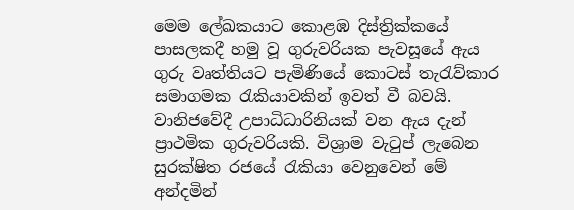මෙම ලේඛකයාට කොළඹ දිස්ත්‍රික්කයේ පාසලකදී හමු වූ ගුරුවරියක පැවසූයේ ඇය ගුරු වෘත්තියට පැමිණියේ කොටස් තැරැව්කාර සමාගමක රැකියාවකින් ඉවත් වී බවයි. වානිජවේදී උපාධිධාරිනියක් වන ඇය දැන් ප්‍රාථමික ගුරුවරියකි. විශ්‍රාම වැටුප් ලැබෙන සුරක්ෂිත රජයේ රැකියා වෙනුවෙන් මේ අන්දමින්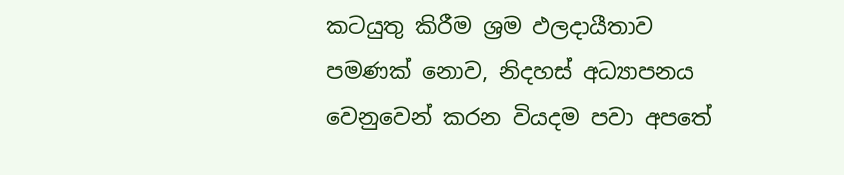කටයුතු කිරීම ශ්‍රම ඵලදායීතාව පමණක් නොව, නිදහස් අධ්‍යාපනය වෙනුවෙන් කරන වියදම පවා අපතේ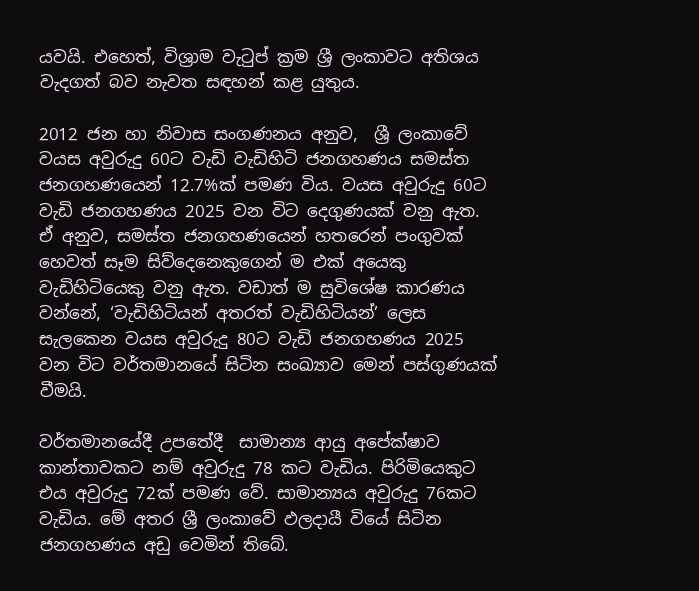යවයි. එහෙත්, විශ්‍රාම වැටුප් ක්‍රම ශ්‍රී ලංකාවට අතිශය වැදගත් බව නැවත සඳහන් කළ යුතුය.

2012 ජන හා නිවාස සංගණනය අනුව,  ශ්‍රී ලංකාවේ වයස අවුරුදු 60ට වැඩි වැඩිහිටි ජනගහණය සමස්ත ජනගහණයෙන් 12.7%ක් පමණ විය. වයස අවුරුදු 60ට වැඩි ජනගහණය 2025 වන විට දෙගුණයක් වනු ඇත.  ඒ අනුව, සමස්ත ජනගහණයෙන් හතරෙන් පංගුවක් හෙවත් සෑම සිව්දෙනෙකුගෙන් ම එක් අයෙකු වැඩිහිටියෙකු වනු ඇත. වඩාත් ම සුවිශේෂ කාරණය වන්නේ, ‘වැඩිහිටියන් අතරත් වැඩිහිටියන්’ ලෙස සැලකෙන වයස අවුරුදු 80ට වැඩි ජනගහණය 2025 වන විට වර්තමානයේ සිටින සංඛ්‍යාව මෙන් පස්ගුණයක් වීමයි.

වර්තමානයේදී උපතේදී  සාමාන්‍ය ආයු අපේක්ෂාව කාන්තාවකට නම් අවුරුදු 78 කට වැඩිය. පිරිමියෙකුට එය අවුරුදු 72ක් පමණ වේ. සාමාන්‍යය අවුරුදු 76කට වැඩිය. මේ අතර ශ්‍රී ලංකාවේ ඵලදායී වියේ සිටින ජනගහණය අඩු වෙමින් තිබේ.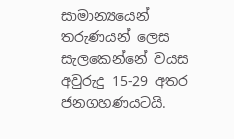සාමාන්‍යයෙන් තරුණයන් ලෙස සැලකෙන්නේ වයස අවුරුදු 15-29 අතර ජනගහණයටයි.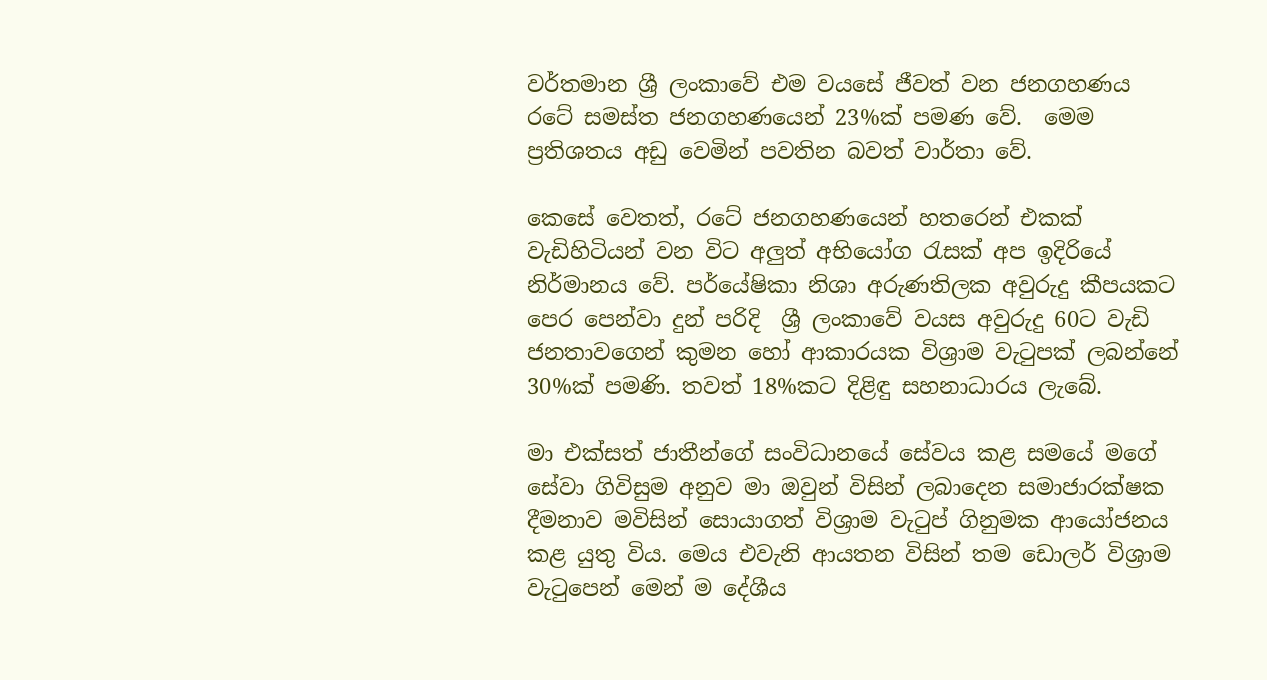වර්තමාන ශ්‍රී ලංකාවේ එම වයසේ ජීවත් වන ජනගහණය රටේ සමස්ත ජනගහණයෙන් 23%ක් පමණ වේ.  මෙම ප්‍ර‍තිශතය අඩු වෙමින් පවතින බවත් වාර්තා වේ.

කෙසේ වෙතත්, රටේ ජනගහණයෙන් හතරෙන් එකක් වැඩිහිටියන් වන විට අලුත් අභියෝග රැසක් අප ඉදිරියේ නිර්මානය වේ. පර්යේෂිකා නිශා අරුණතිලක අවුරුදු කීපයකට පෙර පෙන්වා දුන් පරිදි  ශ්‍රී ලංකාවේ වයස අවුරුදු 60ට වැඩි ජනතාවගෙන් කුමන හෝ ආකාරයක විශ්‍රාම වැටුපක් ලබන්නේ 30%ක් පමණි. තවත් 18%කට දිළිඳු සහනාධාරය ලැබේ.

මා එක්සත් ජාතීන්ගේ සංවිධානයේ සේවය කළ සමයේ මගේ සේවා ගිවිසුම අනුව මා ඔවුන් විසින් ලබාදෙන සමාජාරක්ෂක දීමනාව මවිසින් සොයාගත් විශ්‍රාම වැටුප් ගිනුමක ආයෝජනය කළ යුතු විය. මෙය එවැනි ආයතන විසින් තම ඩොලර් විශ්‍රාම වැටුපෙන් මෙන් ම දේශීය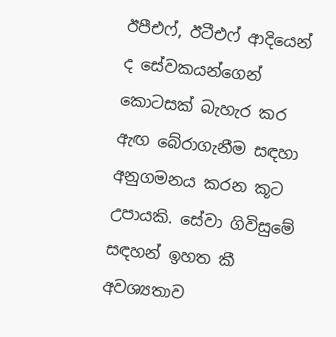ඊපීඑෆ්, ඊටීඑෆ් ආදියෙන් ද සේවකයන්ගෙන් කොටසක් බැහැර කර ඇඟ බේරාගැනීම සඳහා අනුගමනය කරන කූට උපායකි. සේවා ගිවිසුමේ සඳහන් ඉහත කී අවශ්‍යතාව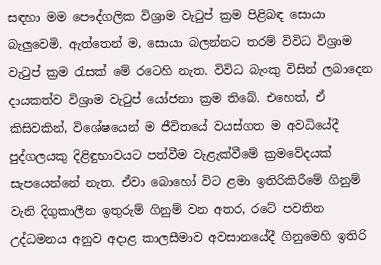සඳහා මම පෞද්ගලික විශ්‍රාම වැටුප් ක්‍රම පිළිබඳ සොයා බැලුවෙමි. ඇත්තෙන් ම, සොයා බලන්නට තරම් විවිධ විශ්‍රාම වැටුප් ක්‍රම රැසක් මේ රටෙහි නැත. විවිධ බැංකු විසින් ලබාදෙන දායකත්ව විශ්‍රාම වැටුප් යෝජනා ක්‍රම තිබේ. එහෙත්, ඒ කිසිවකින්, විශේෂයෙන් ම ජීවිතයේ වයස්ගත ම අවධියේදී පුද්ගලයකු දිළිඳුභාවයට පත්වීම වැළැක්වීමේ ක්‍රමවේදයක් සැපයෙන්නේ නැත. ඒවා බොහෝ විට ළමා ඉතිරිකිරීමේ ගිනුම් වැනි දිගුකාලීන ඉතුරුම් ගිනුම් වන අතර, රටේ පවතින උද්ධමනය අනුව අදාළ කාලසීමාව අවසානයේදී ගිනුමෙහි ඉතිරි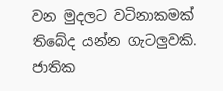වන මුදලට වටිනාකමක් තිබේද යන්න ගැටලුවකි. ජාතික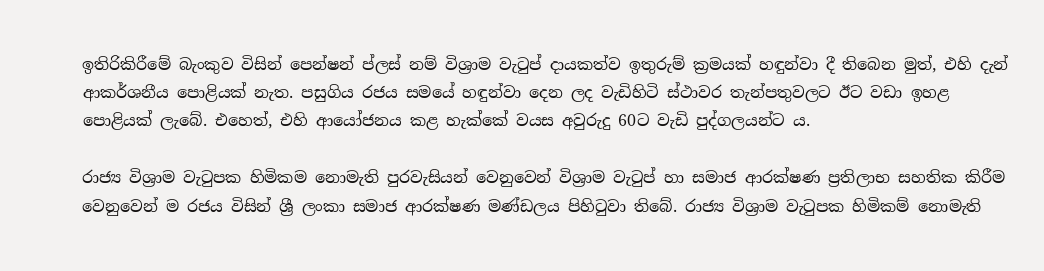ඉතිරිකිරීමේ බැංකුව විසින් පෙන්ෂන් ප්ලස් නම් විශ්‍රාම වැටුප් දායකත්ව ඉතුරුම් ක්‍රමයක් හඳුන්වා දී තිබෙන මුත්, එහි දැන් ආකර්ශනීය පොළියක් නැත. පසුගිය රජය සමයේ හඳුන්වා දෙන ලද වැඩිහිටි ස්ථාවර තැන්පතුවලට ඊට වඩා ඉහළ පොළියක් ලැබේ. එහෙත්, එහි ආයෝජනය කළ හැක්කේ වයස අවුරුදු 60ට වැඩි පුද්ගලයන්ට ය.

රාජ්‍ය විශ්‍රාම වැටුපක හිමිකම නොමැති පුරවැසියන් වෙනුවෙන් විශ්‍රාම වැටුප් හා සමාජ ආරක්ෂණ ප්‍රතිලාභ සහතික කිරීම වෙනුවෙන් ම රජය විසින් ශ්‍රී ලංකා සමාජ ආරක්ෂණ මණ්ඩලය පිහිටුවා තිබේ. රාජ්‍ය විශ්‍රාම වැටුපක හිමිකම් නොමැති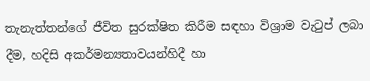තැනැත්තන්ගේ ජීවිත සුරක්ෂිත කිරීම සඳහා විශ්‍රාම වැටුප් ලබා දීම, හදිසි අකර්මන්‍යතාවයන්හිදී හා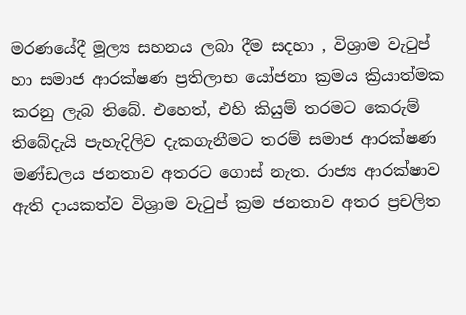මරණයේදී මූල්‍ය සහනය ලබා දීම සදහා , විශ්‍රාම වැටුප් හා සමාජ ආරක්ෂණ ප්‍රතිලාභ යෝජනා ක්‍රමය ක්‍රියාත්මක කරනු ලැබ තිබේ. එහෙත්, එහි කියුම් තරමට කෙරුම් තිබේදැයි පැහැදිලිව දැකගැනීමට තරම් සමාජ ආරක්ෂණ මණ්ඩලය ජනතාව අතරට ගොස් නැත. රාජ්‍ය ආරක්ෂාව ඇති දායකත්ව විශ්‍රාම වැටුප් ක්‍රම ජනතාව අතර ප්‍රචලිත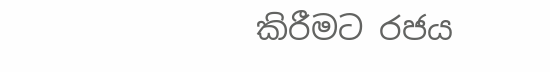කිරීමට රජය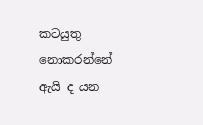කටයුතු නොකරන්නේ ඇයි ද යන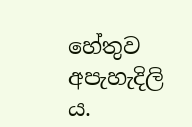හේතුව අපැහැදිලි ය.